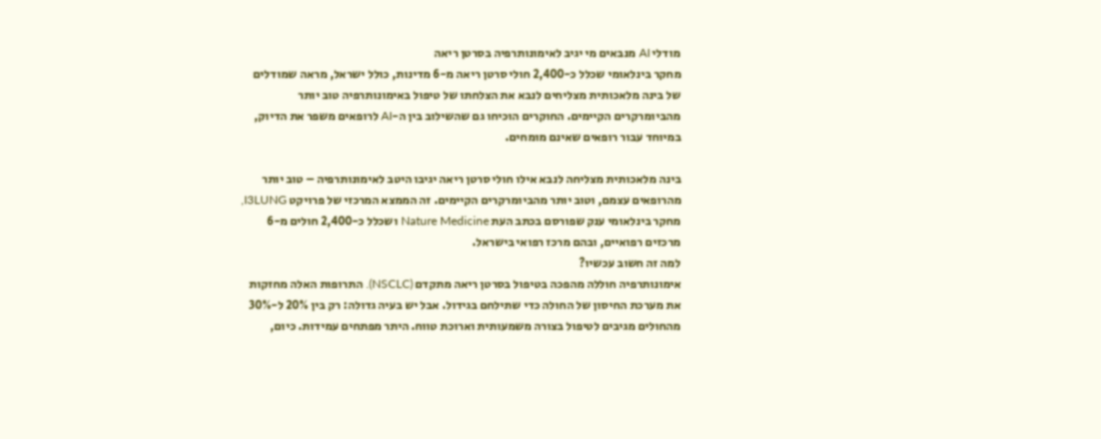מודלי AI מנבאים מי יגיב לאימונותרפיה בסרטן ריאה
מחקר בינלאומי שכלל כ-2,400 חולי סרטן ריאה מ-6 מדינות, כולל ישראל, מראה שמודלים של בינה מלאכותית מצליחים לנבא את הצלחתו של טיפול באימונותרפיה טוב יותר מהביומרקרים הקיימים. החוקרים הוכיחו גם שהשילוב בין ה-AI לרופאים משפר את הדיוק, במיוחד עבור רופאים שאינם מומחים.

בינה מלאכותית מצליחה לנבא אילו חולי סרטן ריאה יגיבו היטב לאימונותרפיה – טוב יותר מהרופאים עצמם, וטוב יותר מהביומרקרים הקיימים. זה הממצא המרכזי של פרויקט I3LUNG, מחקר בינלאומי ענק שפורסם בכתב העת Nature Medicine ושכלל כ-2,400 חולים מ-6 מרכזים רפואיים, ובהם מרכז רפואי בישראל.
למה זה חשוב עכשיו?
אימונותרפיה חוללה מהפכה בטיפול בסרטן ריאה מתקדם (NSCLC). התרופות האלה מחזקות את מערכת החיסון של החולה כדי שתילחם בגידול. אבל יש בעיה גדולה: רק בין 20% ל-30% מהחולים מגיבים לטיפול בצורה משמעותית וארוכת טווח. היתר מפתחים עמידות. כיום,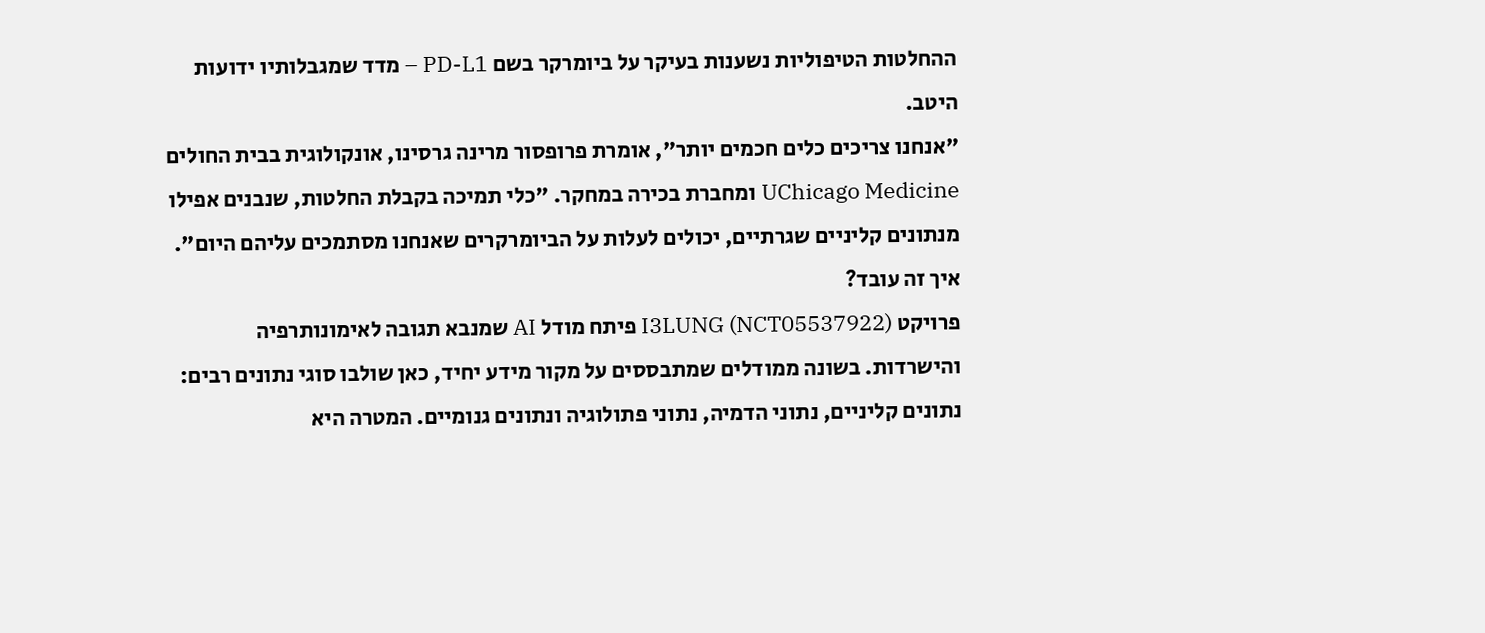ההחלטות הטיפוליות נשענות בעיקר על ביומרקר בשם PD-L1 – מדד שמגבלותיו ידועות היטב.
"אנחנו צריכים כלים חכמים יותר", אומרת פרופסור מרינה גרסינו, אונקולוגית בבית החולים UChicago Medicine ומחברת בכירה במחקר. "כלי תמיכה בקבלת החלטות, שנבנים אפילו מנתונים קליניים שגרתיים, יכולים לעלות על הביומרקרים שאנחנו מסתמכים עליהם היום".
איך זה עובד?
פרויקט I3LUNG (NCT05537922) פיתח מודל AI שמנבא תגובה לאימונותרפיה והישרדות. בשונה ממודלים שמתבססים על מקור מידע יחיד, כאן שולבו סוגי נתונים רבים: נתונים קליניים, נתוני הדמיה, נתוני פתולוגיה ונתונים גנומיים. המטרה היא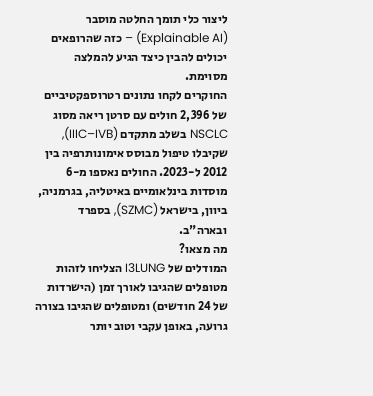ליצור כלי תומך החלטה מוסבר (Explainable AI) – כזה שהרופאים יכולים להבין כיצד הגיע להמלצה מסוימת.
החוקרים לקחו נתונים רטרוספקטיביים של 2,396 חולים עם סרטן ריאה מסוג NSCLC בשלב מתקדם (IIIC–IVB), שקיבלו טיפול מבוסס אימונותרפיה בין 2012 ל-2023. החולים נאספו מ-6 מוסדות בינלאומיים באיטליה, בגרמניה, ביוון, בישראל (SZMC), בספרד ובארה"ב.
מה מצאו?
המודלים של I3LUNG הצליחו לזהות מטופלים שהגיבו לאורך זמן (הישרדות של 24 חודשים) ומטופלים שהגיבו בצורה גרועה, באופן עקבי וטוב יותר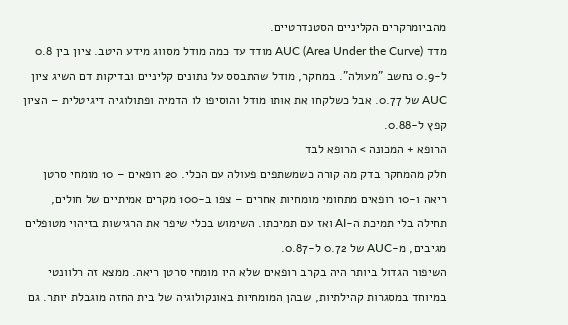מהביומרקרים הקליניים הסטנדרטיים.
מדד AUC (Area Under the Curve) מודד עד כמה מודל מסווג מידע היטב. ציון בין 0.8 ל-0.9 נחשב "מעולה". במחקר, מודל שהתבסס על נתונים קליניים ובדיקות דם השיג ציון AUC של 0.77. אבל כשלקחו את אותו מודל והוסיפו לו הדמיה ופתולוגיה דיגיטלית – הציון קפץ ל-0.88.
הרופא + המכונה > הרופא לבד
חלק מהמחקר בדק מה קורה כשמשתפים פעולה עם הכלי. 20 רופאים – 10 מומחי סרטן ריאה ו-10 רופאים מתחומי מומחיות אחרים – צפו ב-100 מקרים אמיתיים של חולים, תחילה בלי תמיכת ה-AI ואז עם תמיכתו. השימוש בכלי שיפר את הרגישות בזיהוי מטופלים מגיבים, מ-AUC של 0.72 ל-0.87.
השיפור הגדול ביותר היה בקרב רופאים שלא היו מומחי סרטן ריאה. ממצא זה רלוונטי במיוחד במסגרות קהילתיות, שבהן המומחיות באונקולוגיה של בית החזה מוגבלת יותר. גם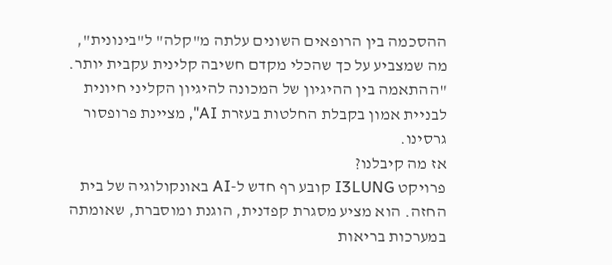ההסכמה בין הרופאים השונים עלתה מ"קלה" ל"בינונית", מה שמצביע על כך שהכלי מקדם חשיבה קלינית עקבית יותר.
"ההתאמה בין ההיגיון של המכונה להיגיון הקליני חיונית לבניית אמון בקבלת החלטות בעזרת AI", מציינת פרופסור גרסינו.
אז מה קיבלנו?
פרויקט I3LUNG קובע רף חדש ל-AI באונקולוגיה של בית החזה. הוא מציע מסגרת קפדנית, הוגנת ומוסברת, שאומתה במערכות בריאות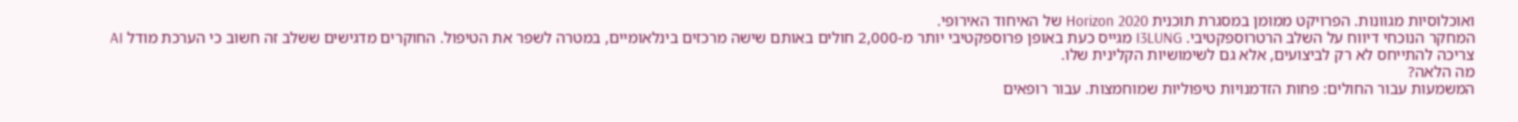ואוכלוסיות מגוונות. הפרויקט ממומן במסגרת תוכנית Horizon 2020 של האיחוד האירופי.
המחקר הנוכחי דיווח על השלב הרטרוספקטיבי. I3LUNG מגייס כעת באופן פרוספקטיבי יותר מ-2,000 חולים באותם שישה מרכזים בינלאומיים, במטרה לשפר את הטיפול. החוקרים מדגישים ששלב זה חשוב כי הערכת מודל AI צריכה להתייחס לא רק לביצועים, אלא גם לשימושיות הקלינית שלו.
מה הלאה?
המשמעות עבור החולים: פחות הזדמנויות טיפוליות שמוחמצות. עבור רופאים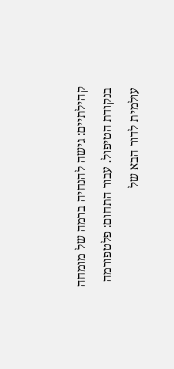קהילתיים: גישה להנחיה ברמה של מומחה בנקודת הטיפול. עבור התחום: פלטפורמה עולמית לדור הבא של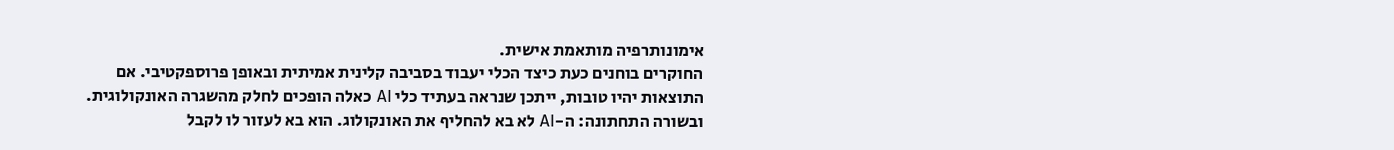אימונותרפיה מותאמת אישית.
החוקרים בוחנים כעת כיצד הכלי יעבוד בסביבה קלינית אמיתית ובאופן פרוספקטיבי. אם התוצאות יהיו טובות, ייתכן שנראה בעתיד כלי AI כאלה הופכים לחלק מהשגרה האונקולוגית.
ובשורה התחתונה: ה-AI לא בא להחליף את האונקולוג. הוא בא לעזור לו לקבל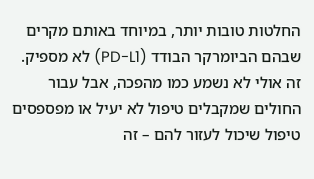החלטות טובות יותר, במיוחד באותם מקרים שבהם הביומרקר הבודד (PD-L1) לא מספיק. זה אולי לא נשמע כמו מהפכה, אבל עבור החולים שמקבלים טיפול לא יעיל או מפספסים טיפול שיכול לעזור להם – זה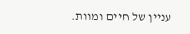עניין של חיים ומוות.